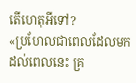តើហេតុអីទៅ?
«ប្រហែលជាពេលដែលមកដល់ពេលនេះ គ្រ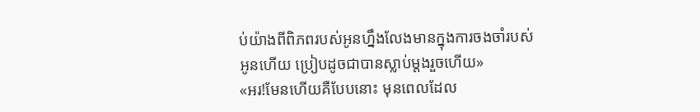ប់យ៉ាងពីពិភពរបស់អូនហ្នឹងលែងមានក្នុងការចងចាំរបស់អូនហើយ ប្រៀបដូចជាបានស្លាប់ម្ដងរួចហើយ»
«អរ!មែនហើយគឺបែបនោះ មុនពេលដែល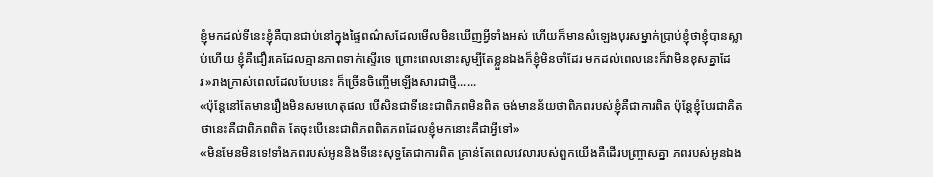ខ្ញុំមកដល់ទីនេះខ្ញុំគឺបានជាប់នៅក្នុងផ្ទៃពណ៌សដែលមើលមិនឃើញអ្វីទាំងអស់ ហើយក៏មានសំឡេងបុរសម្នាក់ប្រាប់ខ្ញុំថាខ្ញុំបានស្លាប់ហើយ ខ្ញុំគឺជឿរគេដែលគ្មានភាពទាក់ស្ទើរទេ ព្រោះពេលនោះសូម្បីតែខ្លួនឯងក៏ខ្ញុំមិនចាំដែរ មកដល់ពេលនេះក៏វាមិនខុសគ្នាដែរ»រាងក្រាស់ពេលដែលបែបនេះ ក៏ច្រើនចិញ្ចើមឡើងសារជាថ្មី......
«ប៉ុន្តែនៅតែមានរឿងមិនសមហេតុផល បើសិនជាទីនេះជាពិភពមិនពិត ចង់មានន័យថាពិភពរបស់ខ្ញុំគឺជាការពិត ប៉ុន្តែខ្ញុំបែរជាគិតថានេះគឺជាពិភពពិត តែចុះបើនេះជាពិភពពិតភពដែលខ្ញុំមកនោះគឺជាអ្វីទៅ»
«មិនមែនមិនទេ!ទាំងភពរបស់អូននិងទីនេះសុទ្ធតែជាការពិត គ្រាន់តែពេលវេលារបស់ពួកយើងគឺដើរបញ្ច្រាសគ្នា ភពរបស់អូនឯង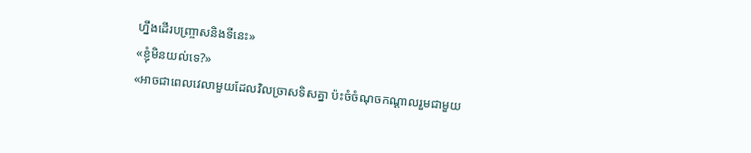ហ្នឹងដើរបញ្ច្រាសនិងទីនេះ»
«ខ្ញុំមិនយល់ទេ?»
«អាចជាពេលវេលាមួយដែលវិលច្រាសទិសគ្នា ប៉ះចំចំណុចកណ្ដាលរួមជាមួយ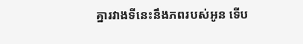គ្នារវាងទីនេះនឹងភពរបស់អូន ទើប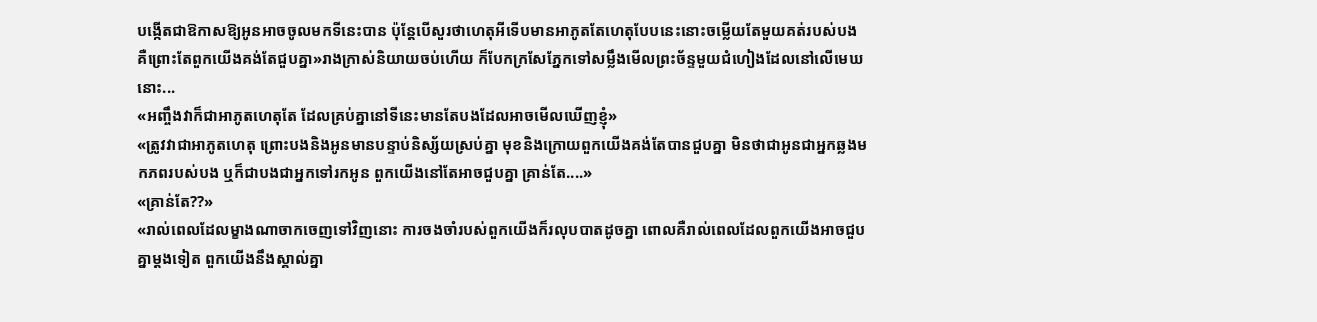បង្កើតជាឱកាសឱ្យអូនអាចចូលមកទីនេះបាន ប៉ុន្តែបើសួរថាហេតុអីទើបមានអាភូតតែហេតុបែបនេះនោះចម្លើយតែមួយគត់របស់បង គឺព្រោះតែពួកយើងគង់តែជួបគ្នា»រាងក្រាស់និយាយចប់ហើយ ក៏បែកក្រសែភ្នែកទៅសម្លឹងមើលព្រះច័ន្ទមួយជំហៀងដែលនៅលើមេឃនោះ...
«អញ្ចឹងវាក៏ជាអាភូតហេតុតែ ដែលគ្រប់គ្នានៅទីនេះមានតែបងដែលអាចមើលឃើញខ្ញុំ»
«ត្រូវវាជាអាភូតហេតុ ព្រោះបងនិងអូនមានបន្ទាប់និស្ស័យស្រប់គ្នា មុខនិងក្រោយពួកយើងគង់តែបានជួបគ្នា មិនថាជាអូនជាអ្នកឆ្លងមកភពរបស់បង ឬក៏ជាបងជាអ្នកទៅរកអូន ពួកយើងនៅតែអាចជួបគ្នា គ្រាន់តែ....»
«គ្រាន់តែ??»
«រាល់ពេលដែលម្ខាងណាចាកចេញទៅវិញនោះ ការចងចាំរបស់ពួកយើងក៏រលុបបាតដូចគ្នា ពោលគឺរាល់ពេលដែលពួកយើងអាចជួបគ្នាម្ដងទៀត ពួកយើងនឹងស្គាល់គ្នា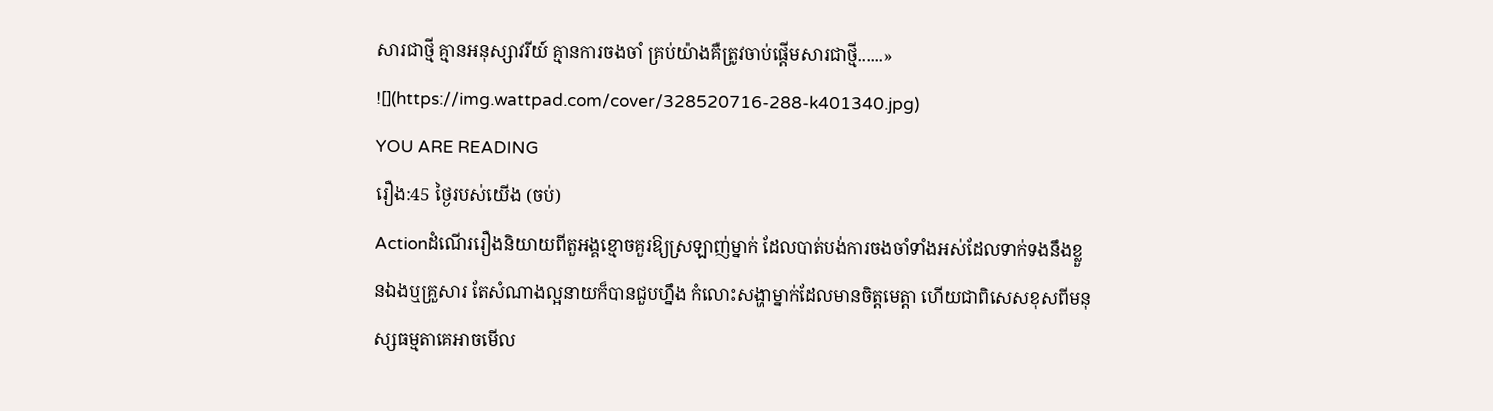សារជាថ្មី គ្មានអនុស្សាវរីយ៍ គ្មានការចងចាំ គ្រប់យ៉ាងគឺត្រូវចាប់ផ្ដើមសារជាថ្មី......»
![](https://img.wattpad.com/cover/328520716-288-k401340.jpg)
YOU ARE READING
រឿង:45 ថ្ងៃរបស់យើង (ចប់)
Actionដំណើររឿងនិយាយពីតួអង្គខ្មោចគួរឱ្យស្រឡាញ់ម្នាក់ ដែលបាត់បង់ការចងចាំទាំងអស់ដែលទាក់ទងនឹងខ្លួនឯងឬគ្រួសារ តែសំណាងល្អនាយក៏បានជួបហ្នឹង កំលោះសង្ហាម្នាក់ដែលមានចិត្តមេត្តា ហើយជាពិសេសខុសពីមនុស្សធម្មតាគេអាចមើល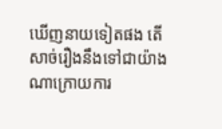ឃើញនាយទៀតផង តើសាច់រឿងនឹងទៅជាយ៉ាងណាក្រោយការ